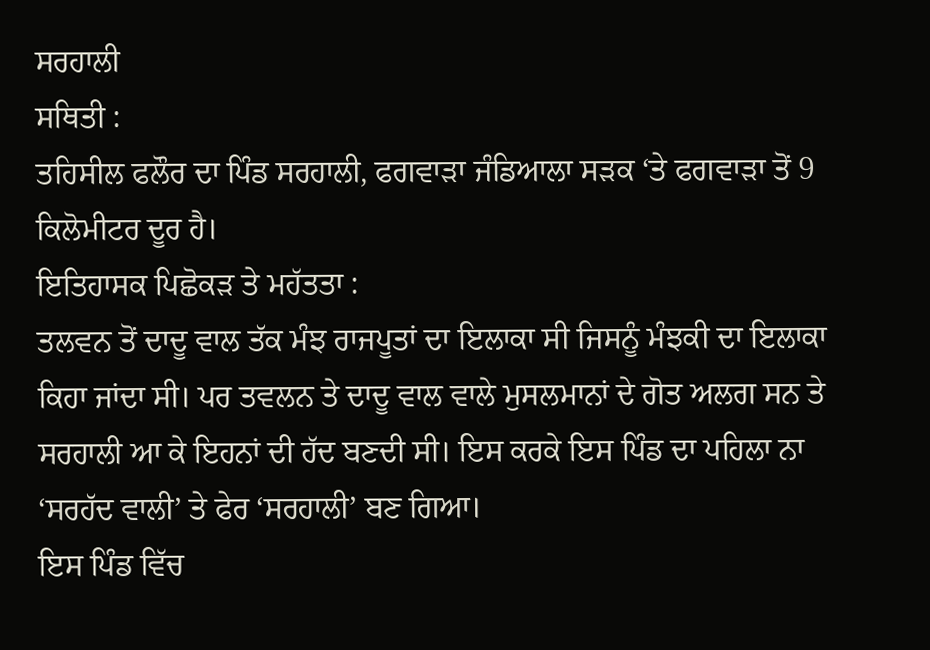ਸਰਹਾਲੀ
ਸਥਿਤੀ :
ਤਹਿਸੀਲ ਫਲੌਰ ਦਾ ਪਿੰਡ ਸਰਹਾਲੀ, ਫਗਵਾੜਾ ਜੰਡਿਆਲਾ ਸੜਕ ‘ਤੇ ਫਗਵਾੜਾ ਤੋਂ 9 ਕਿਲੋਮੀਟਰ ਦੂਰ ਹੈ।
ਇਤਿਹਾਸਕ ਪਿਛੋਕੜ ਤੇ ਮਹੱਤਤਾ :
ਤਲਵਨ ਤੋਂ ਦਾਦੂ ਵਾਲ ਤੱਕ ਮੰਝ ਰਾਜਪੂਤਾਂ ਦਾ ਇਲਾਕਾ ਸੀ ਜਿਸਨੂੰ ਮੰਝਕੀ ਦਾ ਇਲਾਕਾ ਕਿਹਾ ਜਾਂਦਾ ਸੀ। ਪਰ ਤਵਲਨ ਤੇ ਦਾਦੂ ਵਾਲ ਵਾਲੇ ਮੁਸਲਮਾਨਾਂ ਦੇ ਗੋਤ ਅਲਗ ਸਨ ਤੇ ਸਰਹਾਲੀ ਆ ਕੇ ਇਹਨਾਂ ਦੀ ਹੱਦ ਬਣਦੀ ਸੀ। ਇਸ ਕਰਕੇ ਇਸ ਪਿੰਡ ਦਾ ਪਹਿਲਾ ਨਾ ‘ਸਰਹੱਦ ਵਾਲੀ’ ਤੇ ਫੇਰ ‘ਸਰਹਾਲੀ’ ਬਣ ਗਿਆ।
ਇਸ ਪਿੰਡ ਵਿੱਚ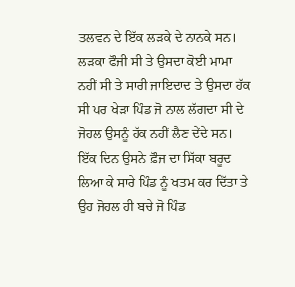ਤਲਵਨ ਦੇ ਇੱਕ ਲੜਕੇ ਦੇ ਨਾਨਕੇ ਸਨ। ਲੜਕਾ ਫੌਜੀ ਸੀ ਤੇ ਉਸਦਾ ਕੋਈ ਮਾਮਾ ਨਹੀਂ ਸੀ ਤੇ ਸਾਰੀ ਜਾਇਦਾਦ ਤੇ ਉਸਦਾ ਹੱਕ ਸੀ ਪਰ ਖੇੜਾ ਪਿੰਡ ਜੋ ਨਾਲ ਲੱਗਦਾ ਸੀ ਦੇ ਜੋਹਲ ਉਸਨੂੰ ਹੱਕ ਨਹੀਂ ਲੈਣ ਦੇਂਦੇ ਸਨ। ਇੱਕ ਦਿਨ ਉਸਨੇ ਫ਼ੌਜ ਦਾ ਸਿੱਕਾ ਬਰੂਦ ਲਿਆ ਕੇ ਸਾਰੇ ਪਿੰਡ ਨੂੰ ਖਤਮ ਕਰ ਦਿੱਤਾ ਤੇ ਉਹ ਜੋਹਲ ਹੀ ਬਚੇ ਜੋ ਪਿੰਡ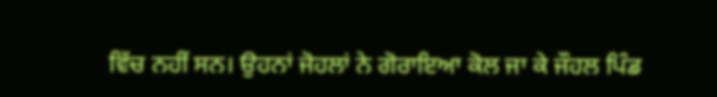ਵਿੱਚ ਨਹੀਂ ਸਨ। ਉਹਨਾਂ ਜੋਹਲਾਂ ਨੇ ਗੋਰਾਇਆ ਕੋਲ ਜਾ ਕੇ ਜੌਹਲ ਪਿੰਡ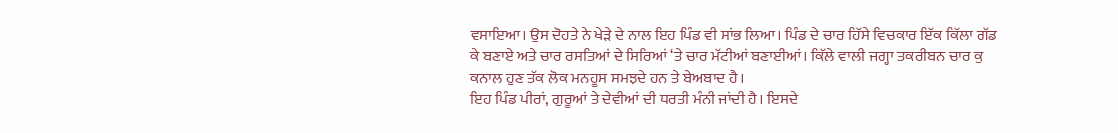ਵਸਾਇਆ। ਉਸ ਦੋਹਤੇ ਨੇ ਖੇੜੇ ਦੇ ਨਾਲ ਇਹ ਪਿੰਡ ਵੀ ਸਾਂਭ ਲਿਆ। ਪਿੰਡ ਦੇ ਚਾਰ ਹਿੱਸੇ ਵਿਚਕਾਰ ਇੱਕ ਕਿੱਲਾ ਗੱਡ ਕੇ ਬਣਾਏ ਅਤੇ ਚਾਰ ਰਸਤਿਆਂ ਦੇ ਸਿਰਿਆਂ ‘ਤੇ ਚਾਰ ਮੱਟੀਆਂ ਬਣਾਈਆਂ। ਕਿੱਲੇ ਵਾਲੀ ਜਗ੍ਹਾ ਤਕਰੀਬਨ ਚਾਰ ਕੁ ਕਨਾਲ ਹੁਣ ਤੱਕ ਲੋਕ ਮਨਹੂਸ ਸਮਝਦੇ ਹਨ ਤੇ ਬੇਅਬਾਦ ਹੈ।
ਇਹ ਪਿੰਡ ਪੀਰਾਂ, ਗੁਰੂਆਂ ਤੇ ਦੇਵੀਆਂ ਦੀ ਧਰਤੀ ਮੰਨੀ ਜਾਂਦੀ ਹੈ। ਇਸਦੇ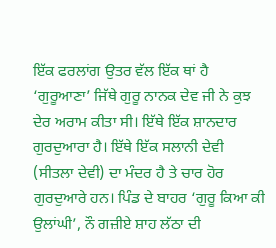ਇੱਕ ਫਰਲਾਂਗ ਉਤਰ ਵੱਲ ਇੱਕ ਥਾਂ ਹੈ ‘ਗੁਰੂਆਣਾ’ ਜਿੱਥੇ ਗੁਰੂ ਨਾਨਕ ਦੇਵ ਜੀ ਨੇ ਕੁਝ ਦੇਰ ਅਰਾਮ ਕੀਤਾ ਸੀ। ਇੱਥੇ ਇੱਕ ਸ਼ਾਨਦਾਰ ਗੁਰਦੁਆਰਾ ਹੈ। ਇੱਥੇ ਇੱਕ ਸਲਾਨੀ ਦੇਵੀ (ਸੀਤਲਾ ਦੇਵੀ) ਦਾ ਮੰਦਰ ਹੈ ਤੇ ਚਾਰ ਹੋਰ ਗੁਰਦੁਆਰੇ ਹਨ। ਪਿੰਡ ਦੇ ਬਾਹਰ ‘ਗੁਰੂ ਕਿਆ ਕੀ ਉਲਾਂਘੀ’, ਨੌ ਗਜ਼ੀਏ ਸ਼ਾਹ ਲੱਠਾ ਦੀ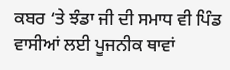ਕਬਰ ‘ਤੇ ਝੰਡਾ ਜੀ ਦੀ ਸਮਾਧ ਵੀ ਪਿੰਡ ਵਾਸੀਆਂ ਲਈ ਪੂਜਨੀਕ ਥਾਵਾਂ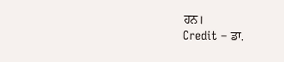ਹਨ।
Credit – ਡਾ.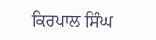ਕਿਰਪਾਲ ਸਿੰਘ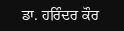ਡਾ. ਹਰਿੰਦਰ ਕੌਰ